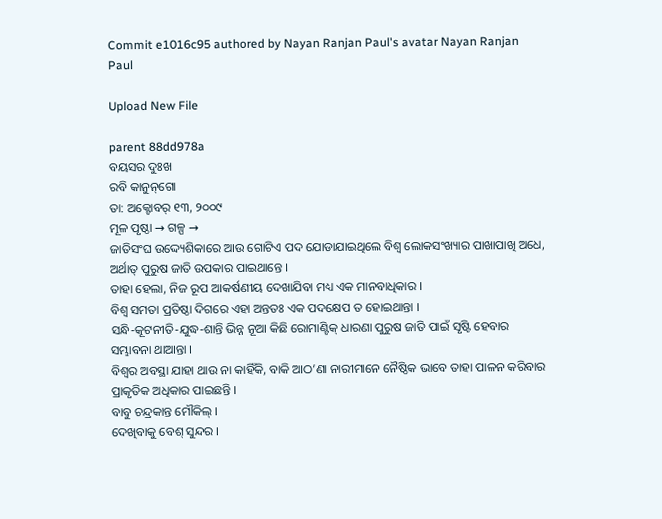Commit e1016c95 authored by Nayan Ranjan Paul's avatar Nayan Ranjan Paul

Upload New File

parent 88dd978a
ବୟସର ଦୁଃଖ
ରବି କାନୁନ୍‌ଗୋ
ତା: ଅକ୍ଟୋବର୍ ୧୩, ୨୦୦୯
ମୂଳ ପୃଷ୍ଠା → ଗଳ୍ପ →
ଜାତିସଂଘ ଉଦ୍ଦ୍ୟେଶିକାରେ ଆଉ ଗୋଟିଏ ପଦ ଯୋଡାଯାଇଥିଲେ ବିଶ୍ବ ଲୋକସଂଖ୍ୟାର ପାଖାପାଖି ଅଧେ, ଅର୍ଥାତ୍ ପୁରୁଷ ଜାତି ଉପକାର ପାଇଥାନ୍ତେ ।
ତାହା ହେଲା, ନିଜ ରୂପ ଆକର୍ଷଣୀୟ ଦେଖାଯିବା ମଧ୍ୟ ଏକ ମାନବାଧିକାର ।
ବିଶ୍ବ ସମତା ପ୍ରତିଷ୍ଠା ଦିଗରେ ଏହା ଅନ୍ତତଃ ଏକ ପଦକ୍ଷେପ ତ ହୋଇଥାନ୍ତା ।
ସନ୍ଧି-କୂଟନୀତି-ଯୁଦ୍ଧ-ଶାନ୍ତି ଭିନ୍ନ ନୂଆ କିଛି ରୋମାଣ୍ଟିକ୍ ଧାରଣା ପୁରୁଷ ଜାତି ପାଇଁ ସୃଷ୍ଟି ହେବାର ସମ୍ଭାବନା ଥାଆନ୍ତା ।
ବିଶ୍ବର ଅବସ୍ଥା ଯାହା ଥାଉ ନା କାହିଁକି, ବାକି ଆଠ’ଣା ନାରୀମାନେ ନୈଷ୍ଠିକ ଭାବେ ତାହା ପାଳନ କରିବାର ପ୍ରାକୃତିକ ଅଧିକାର ପାଇଛନ୍ତି ।
ବାବୁ ଚନ୍ଦ୍ରକାନ୍ତ ମୌକିଲ୍ ।
ଦେଖିବାକୁ ବେଶ୍ ସୁନ୍ଦର ।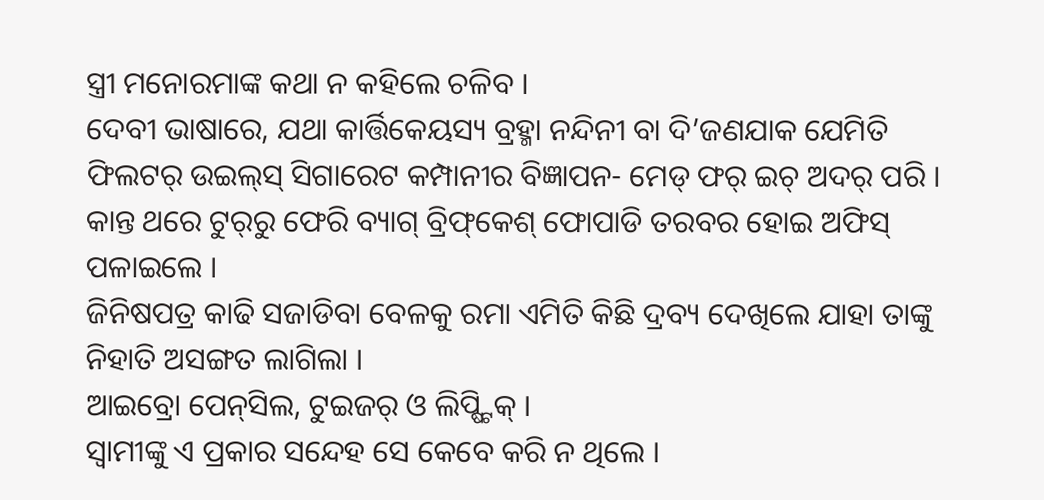ସ୍ତ୍ରୀ ମନୋରମାଙ୍କ କଥା ନ କହିଲେ ଚଳିବ ।
ଦେବୀ ଭାଷାରେ, ଯଥା କାର୍ତ୍ତିକେୟସ୍ୟ ବ୍ରହ୍ମା ନନ୍ଦିନୀ ବା ଦି’ଜଣଯାକ ଯେମିତି ଫିଲଟର୍ ଉଇଲ୍‌ସ୍ ସିଗାରେଟ କମ୍ପାନୀର ବିଜ୍ଞାପନ- ମେଡ୍ ଫର୍ ଇଚ୍ ଅଦର୍ ପରି ।
କାନ୍ତ ଥରେ ଟୁର୍‌ରୁ ଫେରି ବ୍ୟାଗ୍ ବ୍ରିଫ୍‌କେଶ୍ ଫୋପାଡି ତରବର ହୋଇ ଅଫିସ୍ ପଳାଇଲେ ।
ଜିନିଷପତ୍ର କାଢି ସଜାଡିବା ବେଳକୁ ରମା ଏମିତି କିଛି ଦ୍ରବ୍ୟ ଦେଖିଲେ ଯାହା ତାଙ୍କୁ ନିହାତି ଅସଙ୍ଗତ ଲାଗିଲା ।
ଆଇବ୍ରୋ ପେନ୍‌ସିଲ, ଟୁଇଜର୍ ଓ ଲିପ୍ଷ୍ଟିକ୍ ।
ସ୍ବାମୀଙ୍କୁ ଏ ପ୍ରକାର ସନ୍ଦେହ ସେ କେବେ କରି ନ ଥିଲେ ।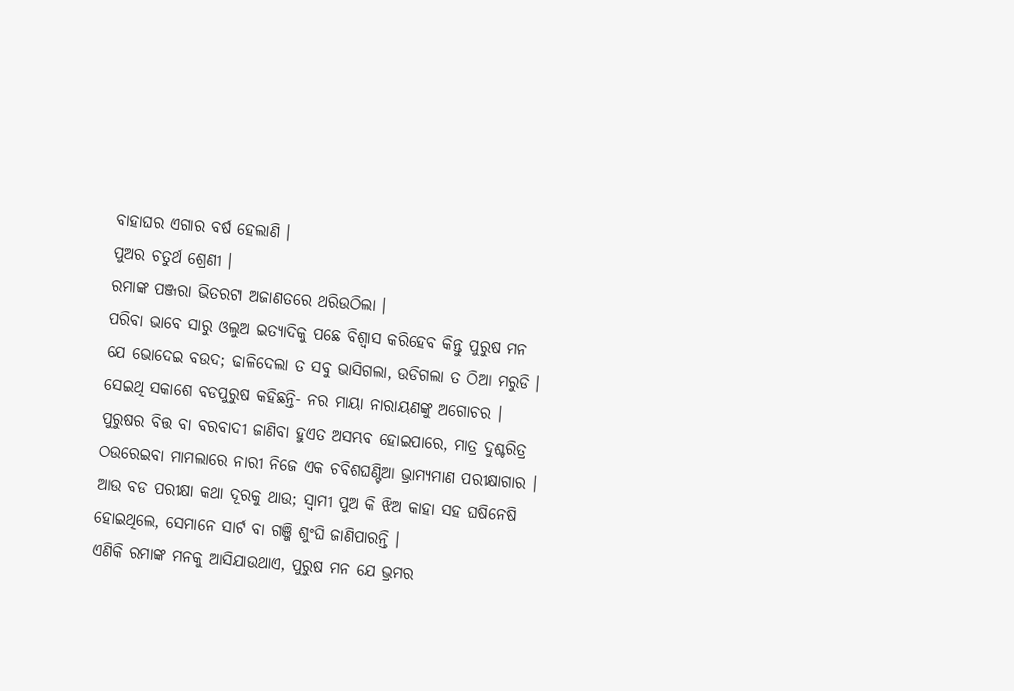ବାହାଘର ଏଗାର ବର୍ଷ ହେଲାଣି ।
ପୁଅର ଚତୁର୍ଥ ଶ୍ରେଣୀ ।
ରମାଙ୍କ ପଞ୍ଜରା ଭିତରଟା ଅଜାଣତରେ ଥରିଉଠିଲା ।
ପରିବା ଭାବେ ସାରୁ ଓଲୁଅ ଇତ୍ୟାଦିକୁ ପଛେ ବିଶ୍ବାସ କରିହେବ କିନ୍ତୁ ପୁରୁଷ ମନ ଯେ ଭୋଦେଇ ବଉଦ; ଢାଳିଦେଲା ତ ସବୁ ଭାସିଗଲା, ଉଡିଗଲା ତ ଠିଆ ମରୁଡି ।
ସେଇଥି ସକାଶେ ବଡପୁରୁଷ କହିଛନ୍ତି- ନର ମାୟା ନାରାୟଣଙ୍କୁ ଅଗୋଚର ।
ପୁରୁଷର ବିତ୍ତ ବା ବରବାଦୀ ଜାଣିବା ହୁଏତ ଅସମ୍ଭବ ହୋଇପାରେ, ମାତ୍ର ଦୁଶ୍ଚରିତ୍ର ଠଉରେଇବା ମାମଲାରେ ନାରୀ ନିଜେ ଏକ ଚବିଶଘଣ୍ଟିଆ ଭ୍ରାମ୍ୟମାଣ ପରୀକ୍ଷାଗାର ।
ଆଉ ବଡ ପରୀକ୍ଷା କଥା ଦୂରକୁ ଥାଉ; ସ୍ବାମୀ ପୁଅ କି ଝିଅ କାହା ସହ ଘଷିନେଷି ହୋଇଥିଲେ, ସେମାନେ ସାର୍ଟ ବା ଗଞ୍ଜି ଶୁଂଘି ଜାଣିପାରନ୍ତି ।
ଏଣିକି ରମାଙ୍କ ମନକୁ ଆସିଯାଉଥାଏ, ପୁରୁଷ ମନ ଯେ ଭ୍ରମର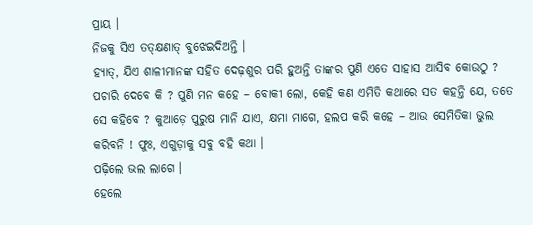ପ୍ରାୟ ।
ନିଜକୁ ସିଏ ତତ୍‌କ୍ଷଣାତ୍ ବୁଝେଇଦିଅନ୍ତି ।
ହ୍ୟାତ୍, ଯିଏ ଶାଳୀମାନଙ୍କ ସହିତ ଦେଢ଼ଶୁର ପରି ହୁଅନ୍ତି ତାଙ୍କର ପୁଣି ଏତେ ସାହାସ ଆସିବ କୋଉଠୁ ? ପଚାରି ଦେବେ କି ? ପୁଣି ମନ କହେ – ବୋକୀ ଲୋ, କେହି କଣ ଏମିତି କଥାରେ ସତ କହନ୍ତି ଯେ, ତତେ ସେ କହିବେ ? କୁଆଡ଼େ ପୁରୁଷ ମାନି ଯାଏ, କ୍ଷମା ମାଗେ, ହଲପ କରି କହେ – ଆଉ ସେମିତିକା ଭୁଲ କରିବନି ! ଫୁଃ, ଏଗୁଡ଼ାକୁ ସବୁ ବହି କଥା ।
ପଢ଼ିଲେ ଭଲ ଲାଗେ ।
ହେଲେ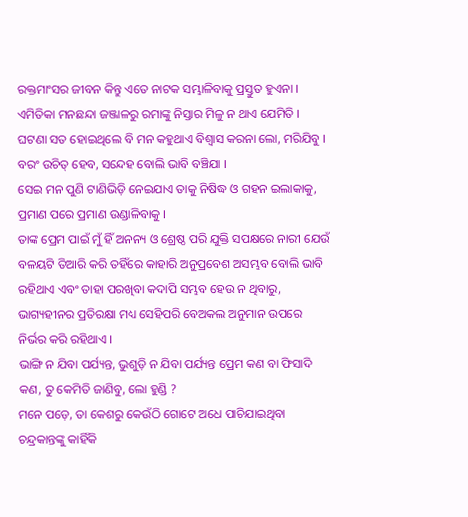ରକ୍ତମାଂସର ଜୀବନ କିନ୍ତୁ ଏତେ ନାଟକ ସମ୍ଭାଳିବାକୁ ପ୍ରସ୍ତୁତ ହୁଏନା ।
ଏମିତିକା ମନଛନ୍ଦା ଜଞ୍ଜାଳରୁ ରମାଙ୍କୁ ନିସ୍ତାର ମିଳୁ ନ ଥାଏ ଯେମିତି ।
ଘଟଣା ସତ ହୋଇଥିଲେ ବି ମନ କହୁଥାଏ ବିଶ୍ବାସ କରନା ଲୋ, ମରିଯିବୁ ।
ବରଂ ଉଚିତ୍ ହେବ, ସନ୍ଦେହ ବୋଲି ଭାବି ବଞ୍ଚିଯା ।
ସେଇ ମନ ପୁଣି ଟାଣିଭିଡ଼ି ନେଇଯାଏ ତାକୁ ନିଷିଦ୍ଧ ଓ ଗହନ ଇଲାକାକୁ, ପ୍ରମାଣ ପରେ ପ୍ରମାଣ ଉଣ୍ଡାଳିବାକୁ ।
ତାଙ୍କ ପ୍ରେମ ପାଇଁ ମୁଁ ହିଁ ଅନନ୍ୟ ଓ ଶ୍ରେଷ୍ଠ ପରି ଯୁକ୍ତି ସପକ୍ଷରେ ନାରୀ ଯେଉଁ ବଳୟଟି ତିଆରି କରି ତହିଁରେ କାହାରି ଅନୁପ୍ରବେଶ ଅସମ୍ଭବ ବୋଲି ଭାବି ରହିଥାଏ ଏବଂ ତାହା ପରଖିବା କଦାପି ସମ୍ଭବ ହେଉ ନ ଥିବାରୁ, ଭାଗ୍ୟହୀନର ପ୍ରତିରକ୍ଷା ମଧ୍ୟ ସେହିପରି ବେଅକଲ ଅନୁମାନ ଉପରେ ନିର୍ଭର କରି ରହିଥାଏ ।
ଭାଙ୍ଗି ନ ଯିବା ପର୍ଯ୍ୟନ୍ତ, ଭୁଶୁଡ଼ି ନ ଯିବା ପର୍ଯ୍ୟନ୍ତ ପ୍ରେମ କଣ ବା ଫିସାଦି କଣ, ତୁ କେମିତି ଜାଣିବୁ, ଲୋ ହୁଣ୍ଡି ?
ମନେ ପଡ଼େ, ତା କେଶରୁ କେଉଁଠି ଗୋଟେ ଅଧେ ପାଚିଯାଇଥିବା ଚନ୍ଦ୍ରକାନ୍ତଙ୍କୁ କାହିଁକି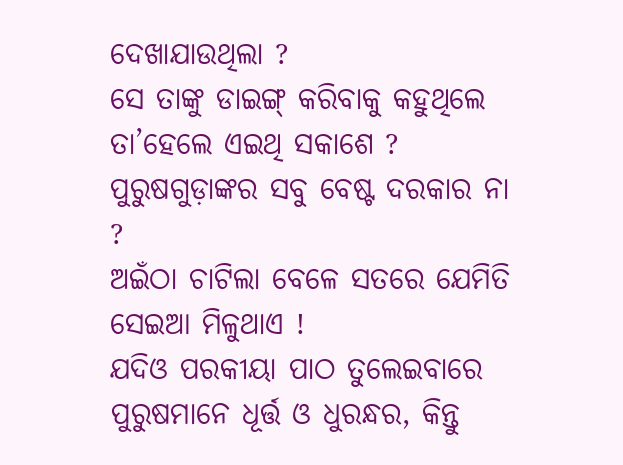ଦେଖାଯାଉଥିଲା ?
ସେ ତାଙ୍କୁ ଡାଇଙ୍ଗ୍ କରିବାକୁ କହୁଥିଲେ ତା’ହେଲେ ଏଇଥି ସକାଶେ ?
ପୁରୁଷଗୁଡ଼ାଙ୍କର ସବୁ ବେଷ୍ଟ ଦରକାର ନା ?
ଅଇଁଠା ଚାଟିଲା ବେଳେ ସତରେ ଯେମିତି ସେଇଆ ମିଳୁଥାଏ !
ଯଦିଓ ପରକୀୟା ପାଠ ତୁଲେଇବାରେ ପୁରୁଷମାନେ ଧୂର୍ତ୍ତ ଓ ଧୁରନ୍ଧର, କିନ୍ତୁ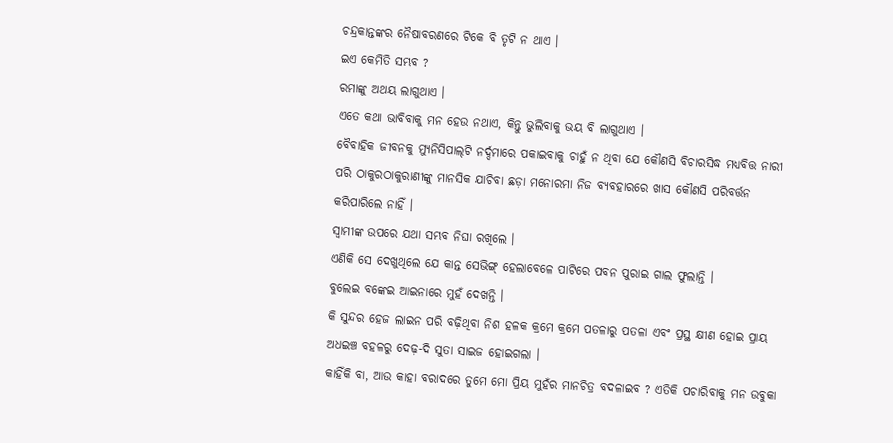ଚନ୍ଦ୍ରକାନ୍ତଙ୍କର ନୈଷାବରଣରେ ଟିକେ ବି ତୃଟି ନ ଥାଏ ।
ଇଏ କେମିତି ସମ୍ଭବ ?
ରମାଙ୍କୁ ଅଥୟ ଲାଗୁଥାଏ ।
ଏତେ କଥା ଭାବିବାକୁ ମନ ହେଉ ନଥାଏ, କିନ୍ତୁ ଭୁଲିବାକୁ ଭୟ ବି ଲାଗୁଥାଏ ।
ବୈବାହିକ ଜୀବନକୁ ମ୍ୟୁନିସିପାଲ୍‌ଟି ନର୍ଦ୍ଦମାରେ ପକାଇବାକୁ ଚାହୁଁ ନ ଥିବା ଯେ କୌଣସି ବିଚାରସିଦ୍ଧ ମଧ୍ୟବିତ୍ତ ନାରୀ ପରି ଠାକୁରଠାକୁରାଣୀଙ୍କୁ ମାନସିକ ଯାଚିବା ଛଡ଼ା ମନୋରମା ନିଜ ବ୍ୟବହାରରେ ଖାସ କୌଣସି ପରିବର୍ତ୍ତନ କରିପାରିଲେ ନାହିଁ ।
ସ୍ବାମୀଙ୍କ ଉପରେ ଯଥା ସମ୍ଭବ ନିଘା ରଖିଲେ ।
ଏଣିକି ସେ ଦେଖୁଥିଲେ ଯେ କାନ୍ତ ସେଭିଙ୍ଗ୍ ହେଲାବେଳେ ପାଟିରେ ପବନ ପୁରାଇ ଗାଲ ଫୁଲାନ୍ତି ।
ବୁଲେଇ ବଙ୍କେଇ ଆଇନାରେ ମୁହଁ ଦେଖନ୍ତି ।
କି ସୁନ୍ଦର ହେଜ ଲାଇନ ପରି ବଢ଼ିଥିବା ନିଶ ହଳକ କ୍ରମେ କ୍ରମେ ପତଳାରୁ ପତଳା ଏବଂ ପ୍ରସ୍ଥ କ୍ଷୀଣ ହୋଇ ପ୍ରାୟ ଅଧଇଞ୍ଚ ବହଳରୁ ଦେଢ଼-ଦି ସୁତା ସାଇଜ ହୋଇଗଲା ।
କାହିଁକି ବା, ଆଉ କାହା ବରାଦରେ ତୁମେ ମୋ ପ୍ରିୟ ମୁହଁର ମାନଚିତ୍ର ବଦଳାଇବ ? ଏତିକି ପଚାରିବାକୁ ମନ ଉବୁକା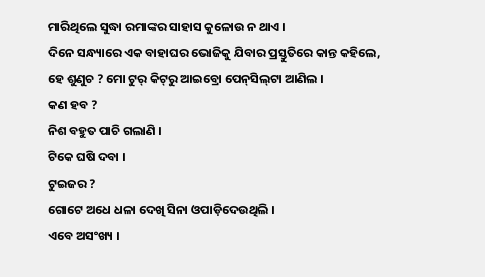ମାରିଥିଲେ ସୁଦ୍ଧା ରମାଙ୍କର ସାହାସ କୁଳୋଉ ନ ଥାଏ ।
ଦିନେ ସନ୍ଧ୍ୟାରେ ଏକ ବାହାଘର ଭୋଜିକୁ ଯିବାର ପ୍ରସ୍ତୁତିରେ କାନ୍ତ କହିଲେ, ହେ ଶୁଣୁଚ ? ମୋ ଟୁର୍ କିଟ୍‌ରୁ ଆଇବ୍ରୋ ପେନ୍‌ସିଲ୍‌ଟା ଆଣିଲ ।
କଣ ହବ ?
ନିଶ ବହୁତ ପାଚି ଗଲାଣି ।
ଟିକେ ଘଷି ଦବା ।
ଟୁଇଜର ?
ଗୋଟେ ଅଧେ ଧଳା ଦେଖି ସିନା ଓପାଡ଼ିଦେଉଥିଲି ।
ଏବେ ଅସଂଖ୍ୟ ।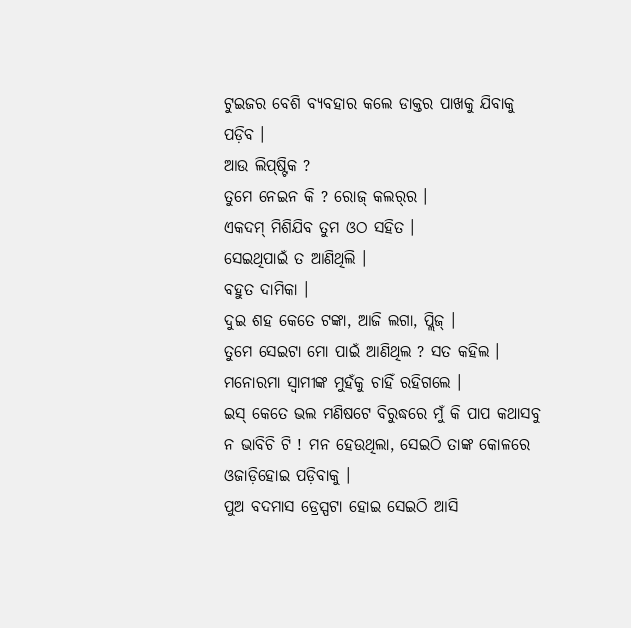ଟୁଇଜର ବେଶି ବ୍ୟବହାର କଲେ ଡାକ୍ତର ପାଖକୁ ଯିବାକୁ ପଡ଼ିବ ।
ଆଉ ଲିପ୍‌ଷ୍ଟିକ ?
ତୁମେ ନେଇନ କି ? ରୋଜ୍ କଲର୍‌ର ।
ଏକଦମ୍ ମିଶିଯିବ ତୁମ ଓଠ ସହିତ ।
ସେଇଥିପାଇଁ ତ ଆଣିଥିଲି ।
ବହୁତ ଦାମିକା ।
ଦୁଇ ଶହ କେତେ ଟଙ୍କା, ଆଜି ଲଗା, ପ୍ଲିଜ୍ ।
ତୁମେ ସେଇଟା ମୋ ପାଇଁ ଆଣିଥିଲ ? ସତ କହିଲ ।
ମନୋରମା ସ୍ବାମୀଙ୍କ ମୁହଁକୁ ଚାହିଁ ରହିଗଲେ ।
ଇସ୍ କେତେ ଭଲ ମଣିଷଟେ ବିରୁଦ୍ଧରେ ମୁଁ କି ପାପ କଥାସବୁ ନ ଭାବିଚି ଟି ! ମନ ହେଉଥିଲା, ସେଇଠି ତାଙ୍କ କୋଳରେ ଓଜାଡ଼ିହୋଇ ପଡ଼ିବାକୁ ।
ପୁଅ ବଦମାସ ଡ୍ରେସ୍ପଟା ହୋଇ ସେଇଠି ଆସି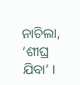ନାଚିଲା, ‘ଶୀଘ୍ର ଯିବା’ ।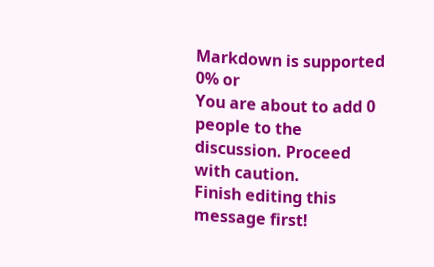Markdown is supported
0% or
You are about to add 0 people to the discussion. Proceed with caution.
Finish editing this message first!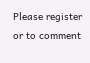Please register or to comment